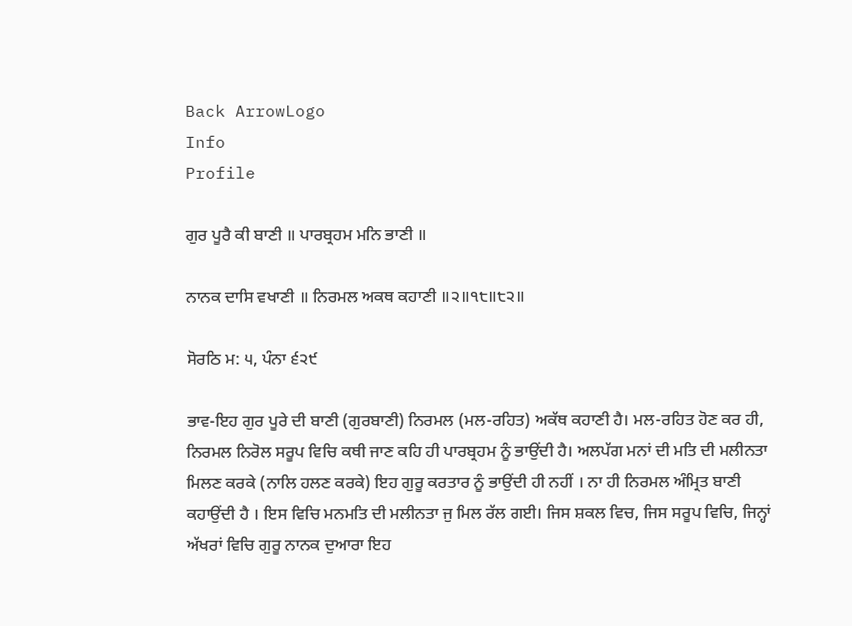Back ArrowLogo
Info
Profile

ਗੁਰ ਪੂਰੈ ਕੀ ਬਾਣੀ ॥ ਪਾਰਬ੍ਰਹਮ ਮਨਿ ਭਾਣੀ ॥

ਨਾਨਕ ਦਾਸਿ ਵਖਾਣੀ ॥ ਨਿਰਮਲ ਅਕਥ ਕਹਾਣੀ ॥੨॥੧੮॥੮੨॥

ਸੋਰਠਿ ਮ: ੫, ਪੰਨਾ ੬੨੯

ਭਾਵ-ਇਹ ਗੁਰ ਪੂਰੇ ਦੀ ਬਾਣੀ (ਗੁਰਬਾਣੀ) ਨਿਰਮਲ (ਮਲ-ਰਹਿਤ) ਅਕੱਥ ਕਹਾਣੀ ਹੈ। ਮਲ-ਰਹਿਤ ਹੋਣ ਕਰ ਹੀ, ਨਿਰਮਲ ਨਿਰੋਲ ਸਰੂਪ ਵਿਚਿ ਕਥੀ ਜਾਣ ਕਹਿ ਹੀ ਪਾਰਬ੍ਰਹਮ ਨੂੰ ਭਾਉਂਦੀ ਹੈ। ਅਲਪੱਗ ਮਨਾਂ ਦੀ ਮਤਿ ਦੀ ਮਲੀਨਤਾ ਮਿਲਣ ਕਰਕੇ (ਨਾਲਿ ਹਲਣ ਕਰਕੇ) ਇਹ ਗੁਰੂ ਕਰਤਾਰ ਨੂੰ ਭਾਉਂਦੀ ਹੀ ਨਹੀਂ । ਨਾ ਹੀ ਨਿਰਮਲ ਅੰਮ੍ਰਿਤ ਬਾਣੀ ਕਹਾਉਂਦੀ ਹੈ । ਇਸ ਵਿਚਿ ਮਨਮਤਿ ਦੀ ਮਲੀਨਤਾ ਜੁ ਮਿਲ ਰੱਲ ਗਈ। ਜਿਸ ਸ਼ਕਲ ਵਿਚ, ਜਿਸ ਸਰੂਪ ਵਿਚਿ, ਜਿਨ੍ਹਾਂ ਅੱਖਰਾਂ ਵਿਚਿ ਗੁਰੂ ਨਾਨਕ ਦੁਆਰਾ ਇਹ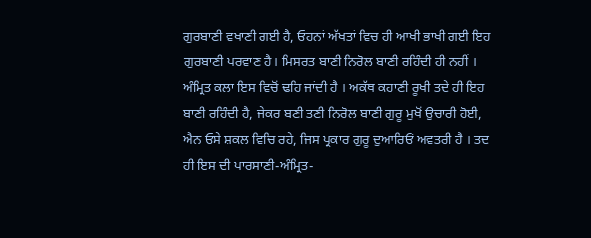ਗੁਰਬਾਣੀ ਵਖਾਣੀ ਗਈ ਹੈ, ਓਹਨਾਂ ਅੱਖਤਾਂ ਵਿਚ ਹੀ ਆਖੀ ਭਾਖੀ ਗਈ ਇਹ ਗੁਰਬਾਣੀ ਪਰਵਾਣ ਹੈ। ਮਿਸਰਤ ਬਾਣੀ ਨਿਰੋਲ ਬਾਣੀ ਰਹਿੰਦੀ ਹੀ ਨਹੀਂ । ਅੰਮ੍ਰਿਤ ਕਲਾ ਇਸ ਵਿਚੋਂ ਢਹਿ ਜਾਂਦੀ ਹੈ । ਅਕੱਥ ਕਹਾਣੀ ਰੂਖੀ ਤਦੇ ਹੀ ਇਹ ਬਾਣੀ ਰਹਿੰਦੀ ਹੈ, ਜੇਕਰ ਬਣੀ ਤਣੀ ਨਿਰੋਲ ਬਾਣੀ ਗੁਰੂ ਮੁਖੋਂ ਉਚਾਰੀ ਹੋਈ, ਐਨ ਓਸੇ ਸ਼ਕਲ ਵਿਚਿ ਰਹੇ, ਜਿਸ ਪ੍ਰਕਾਰ ਗੁਰੂ ਦੁਆਰਿਓਂ ਅਵਤਰੀ ਹੈ । ਤਦ ਹੀ ਇਸ ਦੀ ਪਾਰਸਾਣੀ-ਅੰਮ੍ਰਿਤ-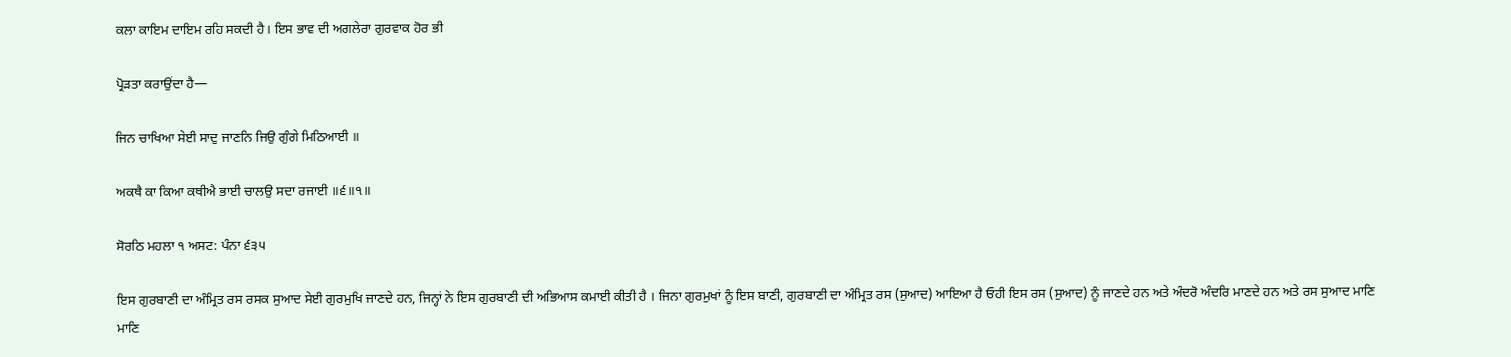ਕਲਾ ਕਾਇਮ ਦਾਇਮ ਰਹਿ ਸਕਦੀ ਹੈ। ਇਸ ਭਾਵ ਦੀ ਅਗਲੇਰਾ ਗੁਰਵਾਕ ਹੋਰ ਭੀ

ਪ੍ਰੋੜਤਾ ਕਰਾਉਂਦਾ ਹੈ—

ਜਿਨ ਚਾਖਿਆ ਸੇਈ ਸਾਦੁ ਜਾਣਨਿ ਜਿਉ ਗੁੰਗੇ ਮਿਠਿਆਈ ॥

ਅਕਥੈ ਕਾ ਕਿਆ ਕਥੀਐ ਭਾਈ ਚਾਲਉ ਸਦਾ ਰਜਾਈ ॥੬॥੧॥

ਸੋਰਠਿ ਮਹਲਾ ੧ ਅਸਟ: ਪੰਨਾ ੬੩੫

ਇਸ ਗੁਰਬਾਣੀ ਦਾ ਅੰਮ੍ਰਿਤ ਰਸ ਰਸਕ ਸੁਆਦ ਸੇਈ ਗੁਰਮੁਖਿ ਜਾਣਦੇ ਹਨ, ਜਿਨ੍ਹਾਂ ਨੇ ਇਸ ਗੁਰਬਾਣੀ ਦੀ ਅਭਿਆਸ ਕਮਾਈ ਕੀਤੀ ਹੈ । ਜਿਨਾ ਗੁਰਮੁਖਾਂ ਨੂੰ ਇਸ ਬਾਣੀ, ਗੁਰਬਾਣੀ ਦਾ ਅੰਮ੍ਰਿਤ ਰਸ (ਸੁਆਦ) ਆਇਆ ਹੈ ਓਹੀ ਇਸ ਰਸ (ਸੁਆਦ) ਨੂੰ ਜਾਣਦੇ ਹਨ ਅਤੇ ਅੰਦਰੋ ਅੰਦਰਿ ਮਾਣਦੇ ਹਨ ਅਤੇ ਰਸ ਸੁਆਦ ਮਾਣਿ ਮਾਣਿ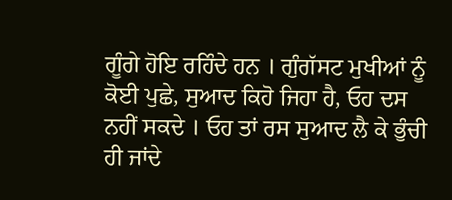ਗੂੰਗੇ ਹੋਇ ਰਹਿੰਦੇ ਹਨ । ਗੁੰਗੱਸਟ ਮੁਖੀਆਂ ਨੂੰ ਕੋਈ ਪੁਛੇ, ਸੁਆਦ ਕਿਹੋ ਜਿਹਾ ਹੈ, ਓਹ ਦਸ ਨਹੀਂ ਸਕਦੇ । ਓਹ ਤਾਂ ਰਸ ਸੁਆਦ ਲੈ ਕੇ ਭੁੰਚੀ ਹੀ ਜਾਂਦੇ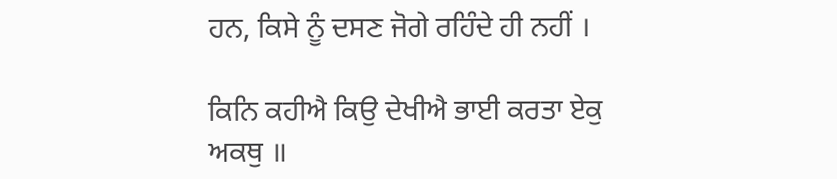ਹਨ, ਕਿਸੇ ਨੂੰ ਦਸਣ ਜੋਗੇ ਰਹਿੰਦੇ ਹੀ ਨਹੀਂ ।

ਕਿਨਿ ਕਹੀਐ ਕਿਉ ਦੇਖੀਐ ਭਾਈ ਕਰਤਾ ਏਕੁ ਅਕਥੁ ॥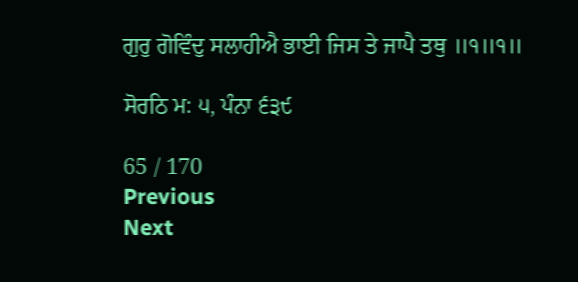ਗੁਰੁ ਗੋਵਿੰਦੁ ਸਲਾਹੀਐ ਭਾਈ ਜਿਸ ਤੇ ਜਾਪੈ ਤਥੁ ॥੧॥੧॥

ਸੋਰਠਿ ਮ: ੫, ਪੰਨਾ ੬੩੯

65 / 170
Previous
Next